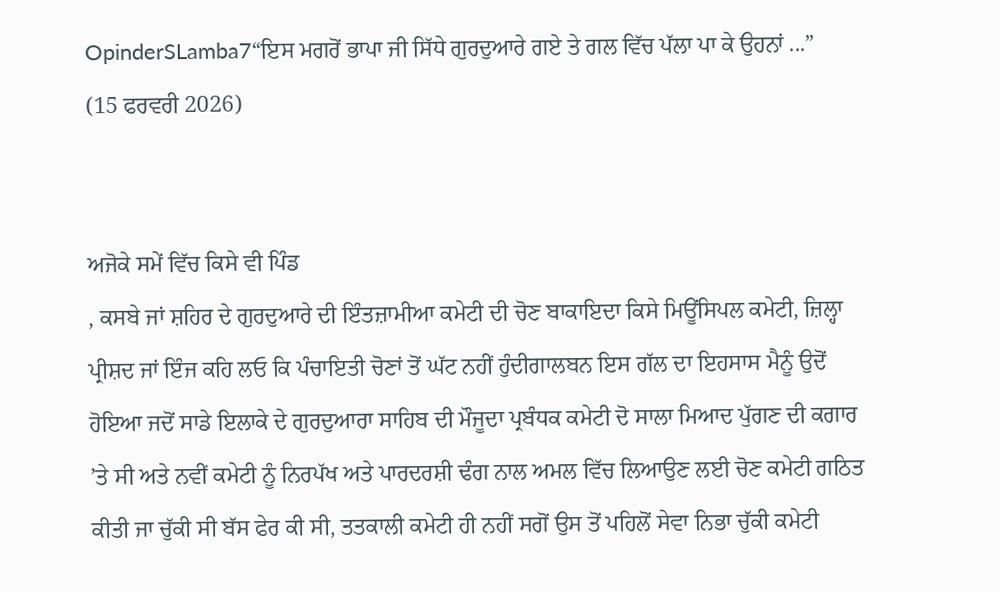OpinderSLamba7“ਇਸ ਮਗਰੋਂ ਭਾਪਾ ਜੀ ਸਿੱਧੇ ਗੁਰਦੁਆਰੇ ਗਏ ਤੇ ਗਲ ਵਿੱਚ ਪੱਲਾ ਪਾ ਕੇ ਉਹਨਾਂ ...”
(15 ਫਰਵਰੀ 2026)


ਅਜੋਕੇ ਸਮੇਂ ਵਿੱਚ ਕਿਸੇ ਵੀ ਪਿੰਡ
, ਕਸਬੇ ਜਾਂ ਸ਼ਹਿਰ ਦੇ ਗੁਰਦੁਆਰੇ ਦੀ ਇੰਤਜ਼ਾਮੀਆ ਕਮੇਟੀ ਦੀ ਚੋਣ ਬਾਕਾਇਦਾ ਕਿਸੇ ਮਿਊਂਸਿਪਲ ਕਮੇਟੀ, ਜ਼ਿਲ੍ਹਾ ਪ੍ਰੀਸ਼ਦ ਜਾਂ ਇੰਜ ਕਹਿ ਲਓ ਕਿ ਪੰਚਾਇਤੀ ਚੋਣਾਂ ਤੋਂ ਘੱਟ ਨਹੀਂ ਹੁੰਦੀਗਾਲਬਨ ਇਸ ਗੱਲ ਦਾ ਇਹਸਾਸ ਮੈਨੂੰ ਉਦੋਂ ਹੋਇਆ ਜਦੋਂ ਸਾਡੇ ਇਲਾਕੇ ਦੇ ਗੁਰਦੁਆਰਾ ਸਾਹਿਬ ਦੀ ਮੌਜੂਦਾ ਪ੍ਰਬੰਧਕ ਕਮੇਟੀ ਦੋ ਸਾਲਾ ਮਿਆਦ ਪੁੱਗਣ ਦੀ ਕਗਾਰ ’ਤੇ ਸੀ ਅਤੇ ਨਵੀਂ ਕਮੇਟੀ ਨੂੰ ਨਿਰਪੱਖ ਅਤੇ ਪਾਰਦਰਸ਼ੀ ਢੰਗ ਨਾਲ ਅਮਲ ਵਿੱਚ ਲਿਆਉਣ ਲਈ ਚੋਣ ਕਮੇਟੀ ਗਠਿਤ ਕੀਤੀ ਜਾ ਚੁੱਕੀ ਸੀ ਬੱਸ ਫੇਰ ਕੀ ਸੀ, ਤਤਕਾਲੀ ਕਮੇਟੀ ਹੀ ਨਹੀਂ ਸਗੋਂ ਉਸ ਤੋਂ ਪਹਿਲੋਂ ਸੇਵਾ ਨਿਭਾ ਚੁੱਕੀ ਕਮੇਟੀ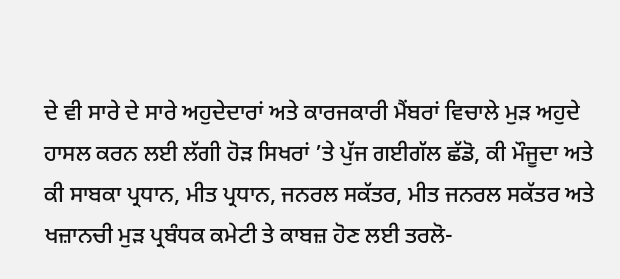ਦੇ ਵੀ ਸਾਰੇ ਦੇ ਸਾਰੇ ਅਹੁਦੇਦਾਰਾਂ ਅਤੇ ਕਾਰਜਕਾਰੀ ਮੈਂਬਰਾਂ ਵਿਚਾਲੇ ਮੁੜ ਅਹੁਦੇ ਹਾਸਲ ਕਰਨ ਲਈ ਲੱਗੀ ਹੋੜ ਸਿਖਰਾਂ ’ਤੇ ਪੁੱਜ ਗਈਗੱਲ ਛੱਡੋ, ਕੀ ਮੌਜੂਦਾ ਅਤੇ ਕੀ ਸਾਬਕਾ ਪ੍ਰਧਾਨ, ਮੀਤ ਪ੍ਰਧਾਨ, ਜਨਰਲ ਸਕੱਤਰ, ਮੀਤ ਜਨਰਲ ਸਕੱਤਰ ਅਤੇ ਖਜ਼ਾਨਚੀ ਮੁੜ ਪ੍ਰਬੰਧਕ ਕਮੇਟੀ ਤੇ ਕਾਬਜ਼ ਹੋਣ ਲਈ ਤਰਲੋ-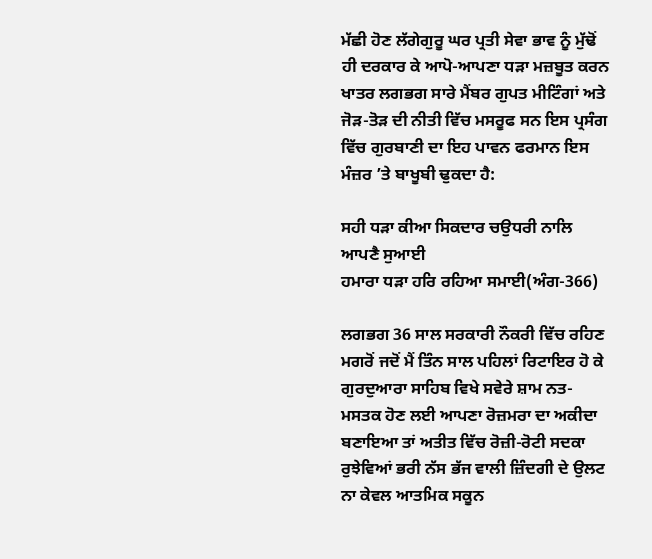ਮੱਛੀ ਹੋਣ ਲੱਗੇਗੁਰੂ ਘਰ ਪ੍ਰਤੀ ਸੇਵਾ ਭਾਵ ਨੂੰ ਮੁੱਢੋਂ ਹੀ ਦਰਕਾਰ ਕੇ ਆਪੋ-ਆਪਣਾ ਧੜਾ ਮਜ਼ਬੂਤ ਕਰਨ ਖਾਤਰ ਲਗਭਗ ਸਾਰੇ ਮੈਂਬਰ ਗੁਪਤ ਮੀਟਿੰਗਾਂ ਅਤੇ ਜੋੜ-ਤੋੜ ਦੀ ਨੀਤੀ ਵਿੱਚ ਮਸਰੂਫ ਸਨ ਇਸ ਪ੍ਰਸੰਗ ਵਿੱਚ ਗੁਰਬਾਣੀ ਦਾ ਇਹ ਪਾਵਨ ਫਰਮਾਨ ਇਸ ਮੰਜ਼ਰ ’ਤੇ ਬਾਖੂਬੀ ਢੁਕਦਾ ਹੈ:

ਸਹੀ ਧੜਾ ਕੀਆ ਸਿਕਦਾਰ ਚਉਧਰੀ ਨਾਲਿ ਆਪਣੈ ਸੁਆਈ
ਹਮਾਰਾ ਧੜਾ ਹਰਿ ਰਹਿਆ ਸਮਾਈ(ਅੰਗ-366)

ਲਗਭਗ 36 ਸਾਲ ਸਰਕਾਰੀ ਨੌਕਰੀ ਵਿੱਚ ਰਹਿਣ ਮਗਰੋਂ ਜਦੋਂ ਮੈਂ ਤਿੰਨ ਸਾਲ ਪਹਿਲਾਂ ਰਿਟਾਇਰ ਹੋ ਕੇ ਗੁਰਦੁਆਰਾ ਸਾਹਿਬ ਵਿਖੇ ਸਵੇਰੇ ਸ਼ਾਮ ਨਤ-ਮਸਤਕ ਹੋਣ ਲਈ ਆਪਣਾ ਰੋਜ਼ਮਰਾ ਦਾ ਅਕੀਦਾ ਬਣਾਇਆ ਤਾਂ ਅਤੀਤ ਵਿੱਚ ਰੋਜ਼ੀ-ਰੋਟੀ ਸਦਕਾ ਰੁਝੇਵਿਆਂ ਭਰੀ ਨੱਸ ਭੱਜ ਵਾਲੀ ਜ਼ਿੰਦਗੀ ਦੇ ਉਲਟ ਨਾ ਕੇਵਲ ਆਤਮਿਕ ਸਕੂਨ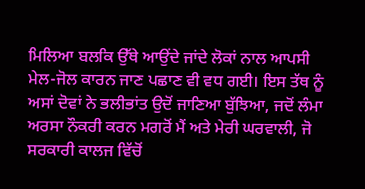ਮਿਲਿਆ ਬਲਕਿ ਉੱਥੇ ਆਉਂਦੇ ਜਾਂਦੇ ਲੋਕਾਂ ਨਾਲ ਆਪਸੀ ਮੇਲ-ਜੋਲ ਕਾਰਨ ਜਾਣ ਪਛਾਣ ਵੀ ਵਧ ਗਈ। ਇਸ ਤੱਥ ਨੂੰ ਅਸਾਂ ਦੋਵਾਂ ਨੇ ਭਲੀਭਾਂਤ ਉਦੋਂ ਜਾਣਿਆ ਬੁੱਝਿਆ, ਜਦੋਂ ਲੰਮਾ ਅਰਸਾ ਨੌਕਰੀ ਕਰਨ ਮਗਰੋਂ ਮੈਂ ਅਤੇ ਮੇਰੀ ਘਰਵਾਲੀ, ਜੋ ਸਰਕਾਰੀ ਕਾਲਜ ਵਿੱਚੋਂ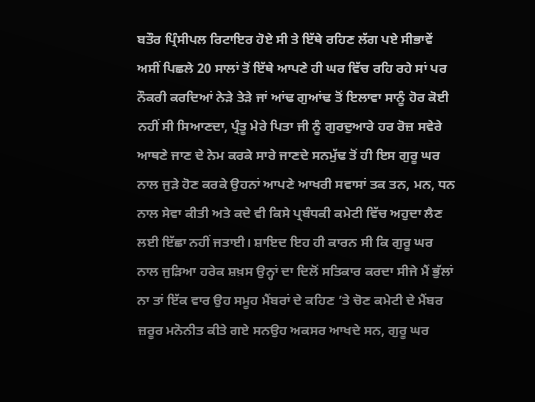ਬਤੌਰ ਪ੍ਰਿੰਸੀਪਲ ਰਿਟਾਇਰ ਹੋਏ ਸੀ ਤੇ ਇੱਥੇ ਰਹਿਣ ਲੱਗ ਪਏ ਸੀਭਾਵੇਂ ਅਸੀਂ ਪਿਛਲੇ 20 ਸਾਲਾਂ ਤੋਂ ਇੱਥੇ ਆਪਣੇ ਹੀ ਘਰ ਵਿੱਚ ਰਹਿ ਰਹੇ ਸਾਂ ਪਰ ਨੌਕਰੀ ਕਰਦਿਆਂ ਨੇੜੇ ਤੇੜੇ ਜਾਂ ਆਂਢ ਗੁਆਂਢ ਤੋਂ ਇਲਾਵਾ ਸਾਨੂੰ ਹੋਰ ਕੋਈ ਨਹੀਂ ਸੀ ਸਿਆਣਦਾ, ਪ੍ਰੰਤੂ ਮੇਰੇ ਪਿਤਾ ਜੀ ਨੂੰ ਗੁਰਦੁਆਰੇ ਹਰ ਰੋਜ਼ ਸਵੇਰੇ ਆਥਣੇ ਜਾਣ ਦੇ ਨੇਮ ਕਰਕੇ ਸਾਰੇ ਜਾਣਦੇ ਸਨਮੁੱਢ ਤੋਂ ਹੀ ਇਸ ਗੁਰੂ ਘਰ ਨਾਲ ਜੁੜੇ ਹੋਣ ਕਰਕੇ ਉਹਨਾਂ ਆਪਣੇ ਆਖਰੀ ਸਵਾਸਾਂ ਤਕ ਤਨ, ਮਨ, ਧਨ ਨਾਲ ਸੇਵਾ ਕੀਤੀ ਅਤੇ ਕਦੇ ਵੀ ਕਿਸੇ ਪ੍ਰਬੰਧਕੀ ਕਮੇਟੀ ਵਿੱਚ ਅਹੁਦਾ ਲੈਣ ਲਈ ਇੱਛਾ ਨਹੀਂ ਜਤਾਈ। ਸ਼ਾਇਦ ਇਹ ਹੀ ਕਾਰਨ ਸੀ ਕਿ ਗੁਰੂ ਘਰ ਨਾਲ ਜੁੜਿਆ ਹਰੇਕ ਸ਼ਖ਼ਸ ਉਨ੍ਹਾਂ ਦਾ ਦਿਲੋਂ ਸਤਿਕਾਰ ਕਰਦਾ ਸੀਜੇ ਮੈਂ ਭੁੱਲਾਂ ਨਾ ਤਾਂ ਇੱਕ ਵਾਰ ਉਹ ਸਮੂਹ ਮੈਂਬਰਾਂ ਦੇ ਕਹਿਣ ’ਤੇ ਚੋਣ ਕਮੇਟੀ ਦੇ ਮੈਂਬਰ ਜ਼ਰੂਰ ਮਨੋਨੀਤ ਕੀਤੇ ਗਏ ਸਨਉਹ ਅਕਸਰ ਆਖਦੇ ਸਨ, ਗੁਰੂ ਘਰ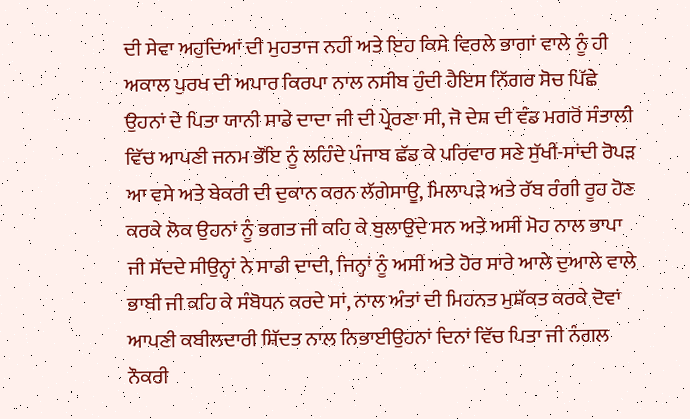ਦੀ ਸੇਵਾ ਅਹੁਦਿਆਂ ਦੀ ਮੁਹਤਾਜ ਨਹੀਂ ਅਤੇ ਇਹ ਕਿਸੇ ਵਿਰਲੇ ਭਾਗਾਂ ਵਾਲੇ ਨੂੰ ਹੀ ਅਕਾਲ ਪੁਰਖ ਦੀ ਅਪਾਰ ਕਿਰਪਾ ਨਾਲ ਨਸੀਬ ਹੁੰਦੀ ਹੈਇਸ ਨਿੱਗਰ ਸੋਚ ਪਿੱਛੇ ਉਹਨਾਂ ਦੇ ਪਿਤਾ ਯਾਨੀ ਸਾਡੇ ਦਾਦਾ ਜੀ ਦੀ ਪ੍ਰੇਰਣਾ ਸੀ, ਜੋ ਦੇਸ਼ ਦੀ ਵੰਡ ਮਗਰੋਂ ਸੰਤਾਲੀ ਵਿੱਚ ਆਪਣੀ ਜਨਮ ਭੌਂਇ ਨੂੰ ਲਹਿੰਦੇ ਪੰਜਾਬ ਛੱਡ ਕੇ ਪਰਿਵਾਰ ਸਣੇ ਸੁੱਖੀਂ-ਸਾਂਦੀ ਰੋਪੜ ਆ ਵਸੇ ਅਤੇ ਬੇਕਰੀ ਦੀ ਦੁਕਾਨ ਕਰਨ ਲੱਗੇਸਾਊ, ਮਿਲਾਪੜੇ ਅਤੇ ਰੱਬ ਰੰਗੀ ਰੂਹ ਹੋਣ ਕਰਕੇ ਲੋਕ ਉਹਨਾਂ ਨੂੰ ਭਗਤ ਜੀ ਕਹਿ ਕੇ ਬੁਲਾਉਂਦੇ ਸਨ ਅਤੇ ਅਸੀਂ ਮੋਹ ਨਾਲ ਭਾਪਾ ਜੀ ਸੱਦਦੇ ਸੀਉਨ੍ਹਾਂ ਨੇ ਸਾਡੀ ਦਾਦੀ, ਜਿਨ੍ਹਾਂ ਨੂੰ ਅਸੀਂ ਅਤੇ ਹੋਰ ਸਾਰੇ ਆਲੇ ਦੁਆਲੇ ਵਾਲੇ ਭਾਬੀ ਜੀ ਕਹਿ ਕੇ ਸੰਬੋਧਨ ਕਰਦੇ ਸਾਂ, ਨਾਲ ਅੰਤਾਂ ਦੀ ਮਿਹਨਤ ਮੁਸ਼ੱਕਤ ਕਰਕੇ ਦੋਵਾਂ ਆਪਣੀ ਕਬੀਲਦਾਰੀ ਸ਼ਿੱਦਤ ਨਾਲ ਨਿਭਾਈਉਹਨਾਂ ਦਿਨਾਂ ਵਿੱਚ ਪਿਤਾ ਜੀ ਨੰਗਲ ਨੌਕਰੀ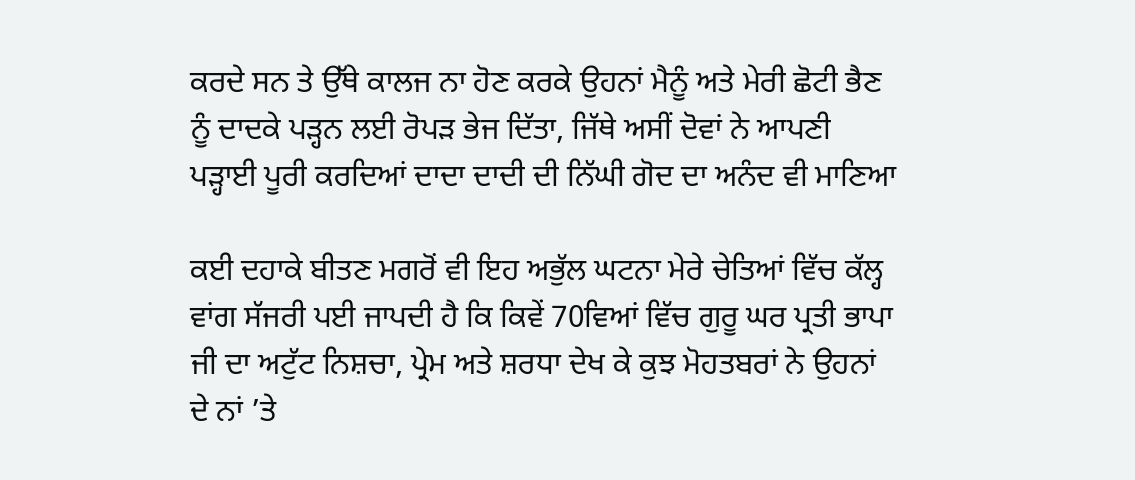ਕਰਦੇ ਸਨ ਤੇ ਉੱਥੇ ਕਾਲਜ ਨਾ ਹੋਣ ਕਰਕੇ ਉਹਨਾਂ ਮੈਨੂੰ ਅਤੇ ਮੇਰੀ ਛੋਟੀ ਭੈਣ ਨੂੰ ਦਾਦਕੇ ਪੜ੍ਹਨ ਲਈ ਰੋਪੜ ਭੇਜ ਦਿੱਤਾ, ਜਿੱਥੇ ਅਸੀਂ ਦੋਵਾਂ ਨੇ ਆਪਣੀ ਪੜ੍ਹਾਈ ਪੂਰੀ ਕਰਦਿਆਂ ਦਾਦਾ ਦਾਦੀ ਦੀ ਨਿੱਘੀ ਗੋਦ ਦਾ ਅਨੰਦ ਵੀ ਮਾਣਿਆ

ਕਈ ਦਹਾਕੇ ਬੀਤਣ ਮਗਰੋਂ ਵੀ ਇਹ ਅਭੁੱਲ ਘਟਨਾ ਮੇਰੇ ਚੇਤਿਆਂ ਵਿੱਚ ਕੱਲ੍ਹ ਵਾਂਗ ਸੱਜਰੀ ਪਈ ਜਾਪਦੀ ਹੈ ਕਿ ਕਿਵੇਂ 70ਵਿਆਂ ਵਿੱਚ ਗੁਰੂ ਘਰ ਪ੍ਰਤੀ ਭਾਪਾ ਜੀ ਦਾ ਅਟੁੱਟ ਨਿਸ਼ਚਾ, ਪ੍ਰੇਮ ਅਤੇ ਸ਼ਰਧਾ ਦੇਖ ਕੇ ਕੁਝ ਮੋਹਤਬਰਾਂ ਨੇ ਉਹਨਾਂ ਦੇ ਨਾਂ ’ਤੇ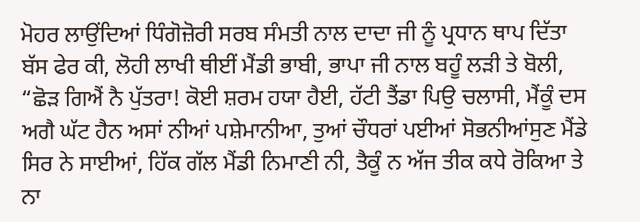ਮੋਹਰ ਲਾਉਂਦਿਆਂ ਧਿੰਗੋਜ਼ੋਰੀ ਸਰਬ ਸੰਮਤੀ ਨਾਲ ਦਾਦਾ ਜੀ ਨੂੰ ਪ੍ਰਧਾਨ ਥਾਪ ਦਿੱਤਾ ਬੱਸ ਫੇਰ ਕੀ, ਲੋਹੀ ਲਾਖੀ ਥੀਈਂ ਮੈਂਡੀ ਭਾਬੀ, ਭਾਪਾ ਜੀ ਨਾਲ ਬਹੂੰ ਲੜੀ ਤੇ ਬੋਲੀ, “ਛੋੜ ਗਿਐਂ ਨੈ ਪੁੱਤਰਾ! ਕੋਈ ਸ਼ਰਮ ਹਯਾ ਹੈਈ, ਹੱਟੀ ਤੈਂਡਾ ਪਿਉ ਚਲਾਸੀ, ਮੈਂਕੂੰ ਦਸ ਅਗੈ ਘੱਟ ਹੈਨ ਅਸਾਂ ਨੀਆਂ ਪਸ਼ੇਮਾਨੀਆ, ਤੁਆਂ ਚੌਧਰਾਂ ਪਈਆਂ ਸੋਭਨੀਆਂਸੁਣ ਮੈਂਡੇ ਸਿਰ ਨੇ ਸਾਈਆਂ, ਹਿੱਕ ਗੱਲ ਮੈਂਡੀ ਨਿਮਾਣੀ ਨੀ, ਤੈਕੂੰ ਨ ਅੱਜ ਤੀਕ ਕਧੇ ਰੋਕਿਆ ਤੇ ਨਾ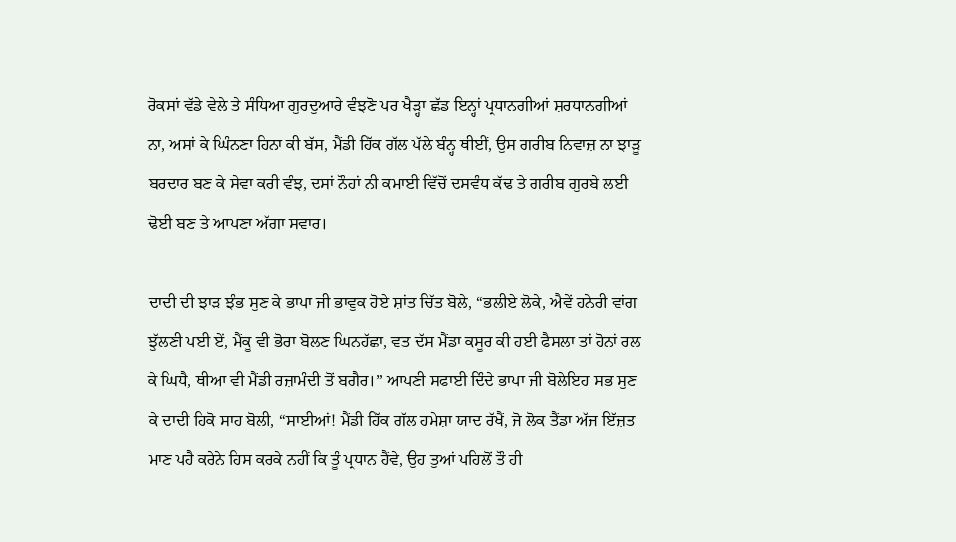ਰੋਕਸਾਂ ਵੱਡੇ ਵੇਲੇ ਤੇ ਸੰਧਿਆ ਗੁਰਦੁਆਰੇ ਵੰਝਣੋ ਪਰ ਖੈੜ੍ਹਾ ਛੱਡ ਇਨ੍ਹਾਂ ਪ੍ਰਧਾਨਗੀਆਂ ਸ਼ਰਧਾਨਗੀਆਂ ਨਾ, ਅਸਾਂ ਕੇ ਘਿੰਨਣਾ ਹਿਨਾ ਕੀ ਬੱਸ, ਮੈਂਡੀ ਹਿੱਕ ਗੱਲ ਪੱਲੇ ਬੰਨ੍ਹ ਥੀਈਂ, ਉਸ ਗਰੀਬ ਨਿਵਾਜ਼ ਨਾ ਝਾੜੂ ਬਰਦਾਰ ਬਣ ਕੇ ਸੇਵਾ ਕਰੀ ਵੰਝ, ਦਸਾਂ ਨੌਹਾਂ ਨੀ ਕਮਾਈ ਵਿੱਚੋਂ ਦਸਵੰਧ ਕੱਢ ਤੇ ਗਰੀਬ ਗੁਰਬੇ ਲਈ ਢੋਈ ਬਣ ਤੇ ਆਪਣਾ ਅੱਗਾ ਸਵਾਰ।

ਦਾਦੀ ਦੀ ਝਾੜ ਝੰਭ ਸੁਣ ਕੇ ਭਾਪਾ ਜੀ ਭਾਵੁਕ ਹੋਏ ਸ਼ਾਂਤ ਚਿੱਤ ਬੋਲੇ, “ਭਲੀਏ ਲੋਕੇ, ਐਵੇਂ ਹਨੇਰੀ ਵਾਂਗ ਝੁੱਲਣੀ ਪਈ ਏਂ, ਮੈਂਕੂ ਵੀ ਭੋਰਾ ਬੋਲਣ ਘਿਨਹੱਛਾ, ਵਤ ਦੱਸ ਮੈਂਡਾ ਕਸੂਰ ਕੀ ਹਈ ਫੈਸਲਾ ਤਾਂ ਹੋਨਾਂ ਰਲ ਕੇ ਘਿਧੈ, ਥੀਆ ਵੀ ਮੈਂਡੀ ਰਜ਼ਾਮੰਦੀ ਤੋਂ ਬਗੈਰ।” ਆਪਣੀ ਸਫਾਈ ਦਿੰਦੇ ਭਾਪਾ ਜੀ ਬੋਲੇਇਹ ਸਭ ਸੁਣ ਕੇ ਦਾਦੀ ਹਿਕੋ ਸਾਹ ਬੋਲੀ, “ਸਾਈਆਂ! ਮੈਂਡੀ ਹਿੱਕ ਗੱਲ ਹਮੇਸ਼ਾ ਯਾਦ ਰੱਖੈਂ, ਜੋ ਲੋਕ ਤੈਂਡਾ ਅੱਜ ਇੱਜ਼ਤ ਮਾਣ ਪਹੈ ਕਰੇਨੇ ਹਿਸ ਕਰਕੇ ਨਹੀਂ ਕਿ ਤੂੰ ਪ੍ਰਧਾਨ ਹੈਂਵੇ, ਉਹ ਤੁਆਂ ਪਹਿਲੋਂ ਤੌ ਹੀ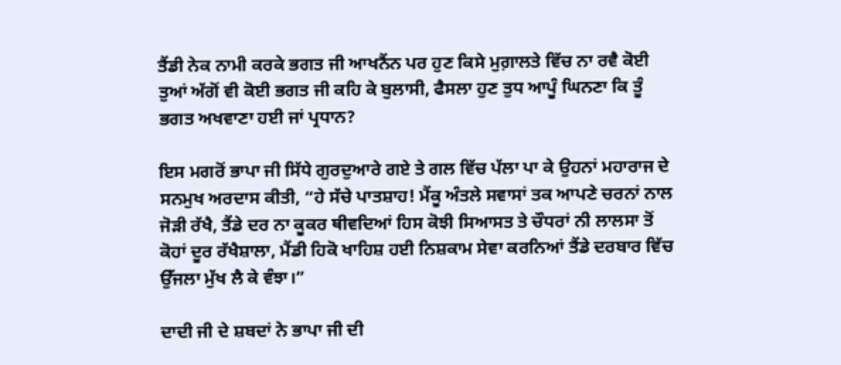ਤੈਂਡੀ ਨੇਕ ਨਾਮੀ ਕਰਕੇ ਭਗਤ ਜੀ ਆਖਨੈਂਨ ਪਰ ਹੁਣ ਕਿਸੇ ਮੁਗ਼ਾਲਤੇ ਵਿੱਚ ਨਾ ਰਵੈ ਕੋਈ ਤੁਆਂ ਅੱਗੋਂ ਵੀ ਕੋਈ ਭਗਤ ਜੀ ਕਹਿ ਕੇ ਬੁਲਾਸੀ, ਫੈਸਲਾ ਹੁਣ ਤੁਧ ਆਪੂੰ ਘਿਨਣਾ ਕਿ ਤੂੰ ਭਗਤ ਅਖਵਾਣਾ ਹਈ ਜਾਂ ਪ੍ਰਧਾਨ?

ਇਸ ਮਗਰੋਂ ਭਾਪਾ ਜੀ ਸਿੱਧੇ ਗੁਰਦੁਆਰੇ ਗਏ ਤੇ ਗਲ ਵਿੱਚ ਪੱਲਾ ਪਾ ਕੇ ਉਹਨਾਂ ਮਹਾਰਾਜ ਦੇ ਸਨਮੁਖ ਅਰਦਾਸ ਕੀਤੀ, “ਹੇ ਸੱਚੇ ਪਾਤਸ਼ਾਹ! ਮੈਂਕੂ ਅੰਤਲੇ ਸਵਾਸਾਂ ਤਕ ਆਪਣੇ ਚਰਨਾਂ ਨਾਲ ਜੋੜੀ ਰੱਖੈ, ਤੈਂਡੇ ਦਰ ਨਾ ਕੂਕਰ ਥੀਵਦਿਆਂ ਹਿਸ ਕੋਝੀ ਸਿਆਸਤ ਤੇ ਚੌਧਰਾਂ ਨੀ ਲਾਲਸਾ ਤੋਂ ਕੋਹਾਂ ਦੂਰ ਰੱਖੈਸ਼ਾਲਾ, ਮੈਂਡੀ ਹਿਕੋ ਖਾਹਿਸ਼ ਹਈ ਨਿਸ਼ਕਾਮ ਸੇਵਾ ਕਰਨਿਆਂ ਤੈਂਡੇ ਦਰਬਾਰ ਵਿੱਚ ਉੱਜਲਾ ਮੁੱਖ ਲੈ ਕੇ ਵੰਝਾ।”

ਦਾਦੀ ਜੀ ਦੇ ਸ਼ਬਦਾਂ ਨੇ ਭਾਪਾ ਜੀ ਦੀ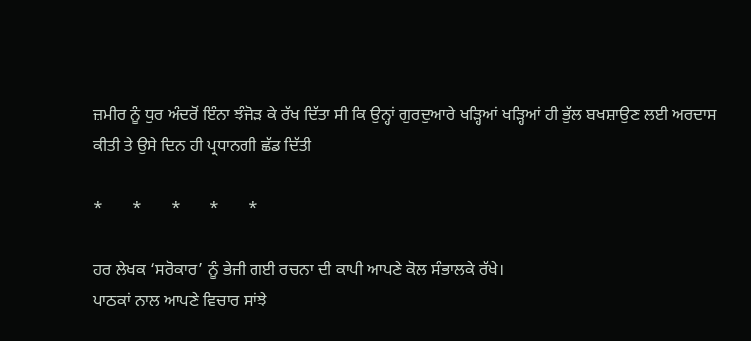ਜ਼ਮੀਰ ਨੂੰ ਧੁਰ ਅੰਦਰੋਂ ਇੰਨਾ ਝੰਜੋੜ ਕੇ ਰੱਖ ਦਿੱਤਾ ਸੀ ਕਿ ਉਨ੍ਹਾਂ ਗੁਰਦੁਆਰੇ ਖੜ੍ਹਿਆਂ ਖੜ੍ਹਿਆਂ ਹੀ ਭੁੱਲ ਬਖਸ਼ਾਉਣ ਲਈ ਅਰਦਾਸ ਕੀਤੀ ਤੇ ਉਸੇ ਦਿਨ ਹੀ ਪ੍ਰਧਾਨਗੀ ਛੱਡ ਦਿੱਤੀ

*       *       *       *       *

ਹਰ ਲੇਖਕ ‘ਸਰੋਕਾਰ’ ਨੂੰ ਭੇਜੀ ਗਈ ਰਚਨਾ ਦੀ ਕਾਪੀ ਆਪਣੇ ਕੋਲ ਸੰਭਾਲਕੇ ਰੱਖੇ।
ਪਾਠਕਾਂ ਨਾਲ ਆਪਣੇ ਵਿਚਾਰ ਸਾਂਝੇ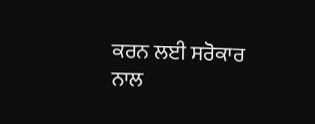ਕਰਨ ਲਈ ਸਰੋਕਾਰ ਨਾਲ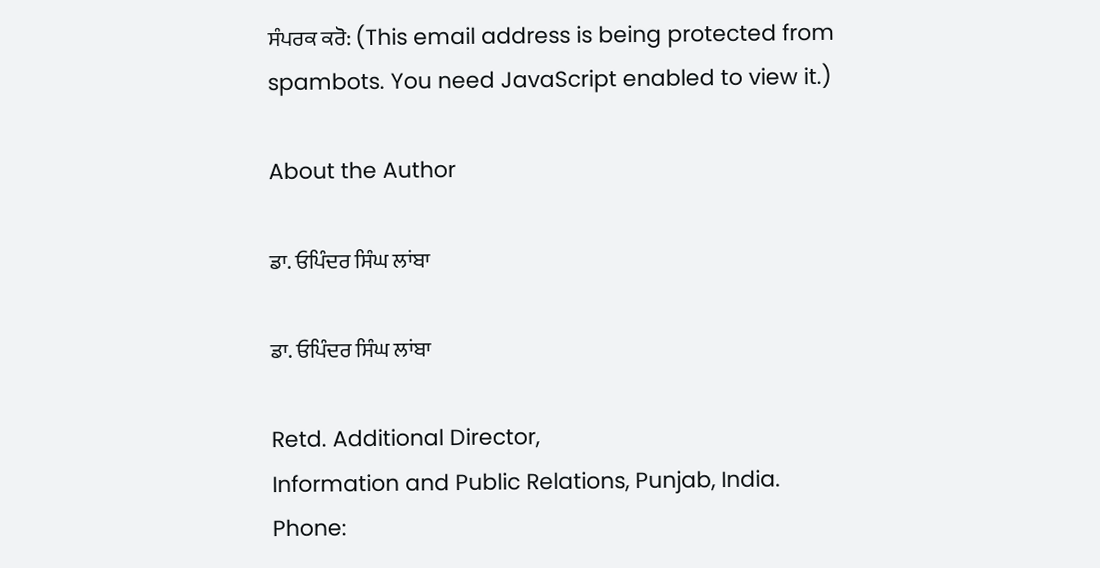ਸੰਪਰਕ ਕਰੋ: (This email address is being protected from spambots. You need JavaScript enabled to view it.)

About the Author

ਡਾ. ਓਪਿੰਦਰ ਸਿੰਘ ਲਾਂਬਾ

ਡਾ. ਓਪਿੰਦਰ ਸਿੰਘ ਲਾਂਬਾ

Retd. Additional Director,
Information and Public Relations, Punjab, India.
Phone: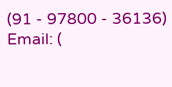(91 - 97800 - 36136)
Email: (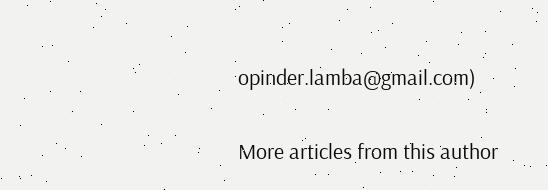opinder.lamba@gmail.com)

More articles from this author